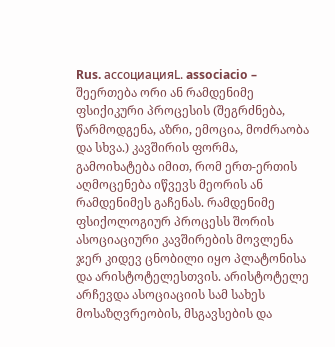Rus. ассоциацияL. associacio – შეერთება ორი ან რამდენიმე ფსიქიკური პროცესის (შეგრძნება, წარმოდგენა, აზრი, ემოცია, მოძრაობა და სხვა.) კავშირის ფორმა, გამოიხატება იმით, რომ ერთ-ერთის აღმოცენება იწვევს მეორის ან რამდენიმეს გაჩენას. რამდენიმე ფსიქოლოგიურ პროცესს შორის ასოციაციური კავშირების მოვლენა ჯერ კიდევ ცნობილი იყო პლატონისა და არისტოტელესთვის. არისტოტელე არჩევდა ასოციაციის სამ სახეს მოსაზღვრეობის, მსგავსების და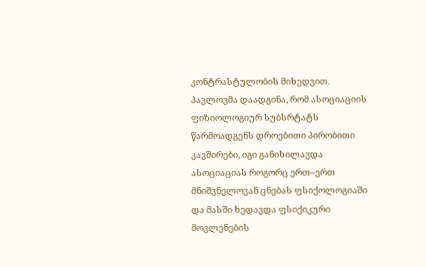კონტრასტულობის მიხედვით. პავლოვმა დაადგინა, რომ ასოციაციის ფიზიოლოგიურ სუბსრტატს წარმოადგენს დროებითი პირობითი კავშირები, იგი განიხილავდა ასოციაციას როგორც ერთ–ერთ მნიშვნელოვან ცნებას ფსიქოლოგიაში და მასში ხედავდა ფსიქიკური მოვლენების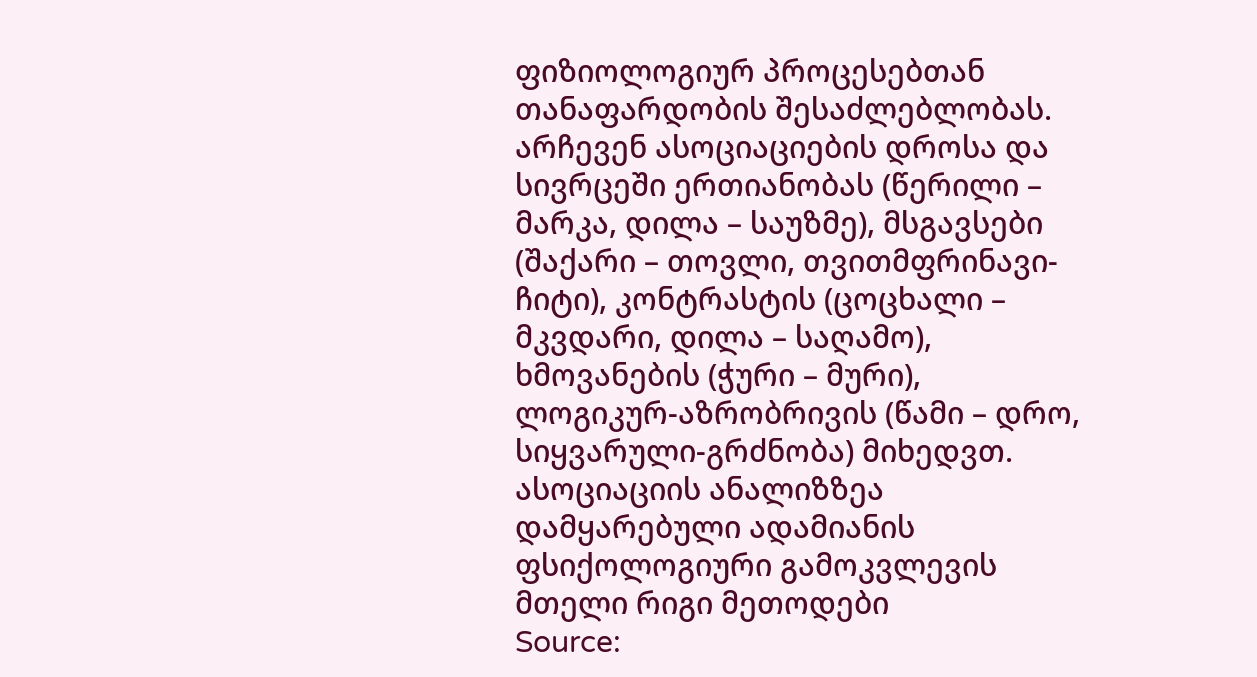ფიზიოლოგიურ პროცესებთან თანაფარდობის შესაძლებლობას. არჩევენ ასოციაციების დროსა და სივრცეში ერთიანობას (წერილი – მარკა, დილა – საუზმე), მსგავსები (შაქარი – თოვლი, თვითმფრინავი-ჩიტი), კონტრასტის (ცოცხალი – მკვდარი, დილა – საღამო), ხმოვანების (ჭური – მური), ლოგიკურ-აზრობრივის (წამი – დრო, სიყვარული-გრძნობა) მიხედვთ. ასოციაციის ანალიზზეა დამყარებული ადამიანის ფსიქოლოგიური გამოკვლევის მთელი რიგი მეთოდები
Source: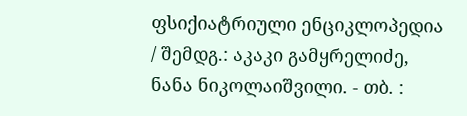ფსიქიატრიული ენციკლოპედია / შემდგ.: აკაკი გამყრელიძე, ნანა ნიკოლაიშვილი. - თბ. :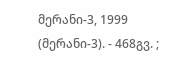მერანი-3, 1999 (მერანი-3). - 468გვ. ;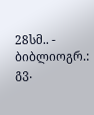28სმ.. - ბიბლიოგრ.: გვ.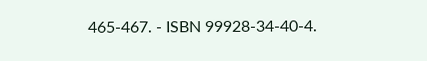465-467. - ISBN 99928-34-40-4.